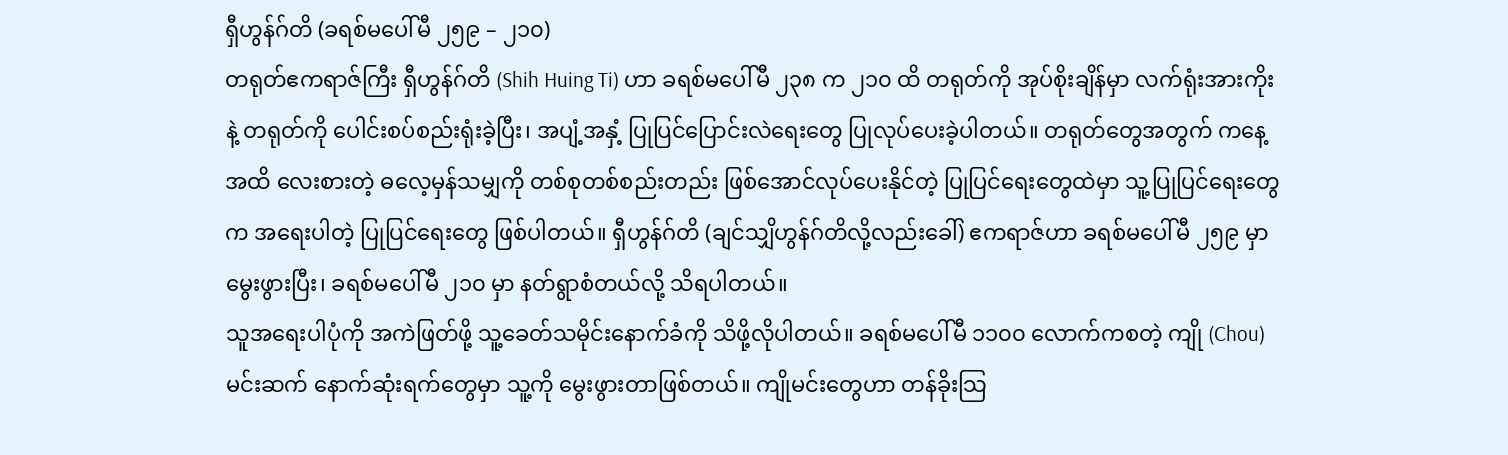ရှီဟွန်ဂ်တိ (ခရစ်မပေါ်မီ ၂၅၉ – ၂၁၀)
တရုတ်ဧကရာဇ်ကြီး ရှီဟွန်ဂ်တိ (Shih Huing Ti) ဟာ ခရစ်မပေါ်မီ ၂၃၈ က ၂၁၀ ထိ တရုတ်ကို အုပ်စိုးချိန်မှာ လက်ရုံးအားကိုးနဲ့ တရုတ်ကို ပေါင်းစပ်စည်းရုံးခဲ့ပြီး၊ အပျံ့အနှံ့ ပြုပြင်ပြောင်းလဲရေးတွေ ပြုလုပ်ပေးခဲ့ပါတယ်။ တရုတ်တွေအတွက် ကနေ့အထိ လေးစားတဲ့ ဓလေ့မှန်သမျှကို တစ်စုတစ်စည်းတည်း ဖြစ်အောင်လုပ်ပေးနိုင်တဲ့ ပြုပြင်ရေးတွေထဲမှာ သူ့ပြုပြင်ရေးတွေက အရေးပါတဲ့ ပြုပြင်ရေးတွေ ဖြစ်ပါတယ်။ ရှီဟွန်ဂ်တိ (ချင်သျှိဟွန်ဂ်တိလို့လည်းခေါ်) ဧကရာဇ်ဟာ ခရစ်မပေါ်မီ ၂၅၉ မှာမွေးဖွားပြီး၊ ခရစ်မပေါ်မီ ၂၁၀ မှာ နတ်ရွာစံတယ်လို့ သိရပါတယ်။
သူအရေးပါပုံကို အကဲဖြတ်ဖို့ သူ့ခေတ်သမိုင်းနောက်ခံကို သိဖို့လိုပါတယ်။ ခရစ်မပေါ်မီ ၁၁၀၀ လောက်ကစတဲ့ ကျို (Chou) မင်းဆက် နောက်ဆုံးရက်တွေမှာ သူ့ကို မွေးဖွားတာဖြစ်တယ်။ ကျိုမင်းတွေဟာ တန်ခိုးသြ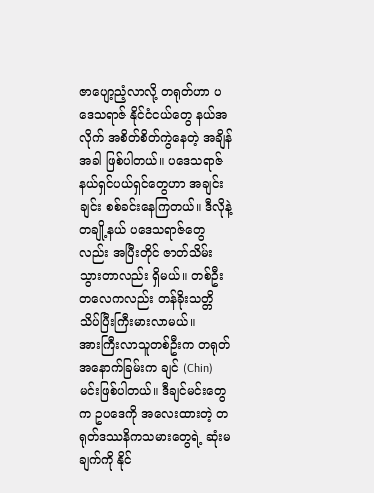ဇာပျော့ညံ့လာလို့ တရုတ်ဟာ ပဒေသရာဇ် နိုင်ငံငယ်တွေ နယ်အလိုက် အစိတ်စိတ်ကွဲနေတဲ့ အချိန်အခါ ဖြစ်ပါတယ်။ ပဒေသရာဇ် နယ်ရှင်ပယ်ရှင်တွေဟာ အချင်းချင်း စစ်ခင်းနေကြတယ်။ ဒီလိုနဲ့ တချို့နယ် ပဒေသရာဇ်တွေလည်း အပြီးတိုင် ဇာတ်သိမ်းသွားတာလည်း ရှိမယ်။ တစ်ဦးတလေကလည်း တန်ခိုးသတ္တိ သိပ်ပြီးကြီးမားလာမယ်။
အားကြီးလာသူတစ်ဦးက တရုတ်အနောက်ခြမ်းက ချင် (Chin) မင်းဖြစ်ပါတယ်။ ဒီချင်မင်းတွေက ဥပဒေကို အလေးထားတဲ့ တရုတ်ဒဿနိကသမားတွေရဲ့ ဆုံးမချက်ကို နိုင်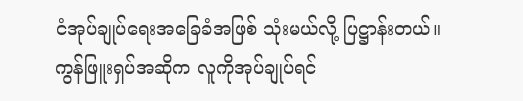ငံအုပ်ချုပ်ရေးအခြေခံအဖြစ် သုံးမယ်လို့ ပြဋ္ဌာန်းတယ်။ ကွန်ဖြူးရှပ်အဆိုက လူကိုအုပ်ချုပ်ရင်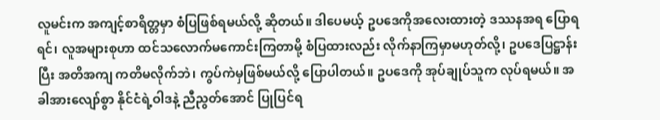လူမင်းက အကျင့်စာရိတ္တမှာ စံပြဖြစ်ရမယ်လို့ ဆိုတယ်။ ဒါပေမယ့် ဥပဒေကိုအလေးထားတဲ့ ဒဿနအရ ပြောရရင်၊ လူအများစုဟာ ထင်သလောက်မကောင်းကြတာမို့ စံပြထားလည်း လိုက်နာကြမှာမဟုတ်လို့၊ ဥပဒေပြဋ္ဌာန်းပြီး အတိအကျ ကတိမလိုက်ဘဲ၊ ကွပ်ကဲမှဖြစ်မယ်လို့ ပြောပါတယ်။ ဥပဒေကို အုပ်ချုပ်သူက လုပ်ရမယ်။ အခါအားလျော်စွာ နိုင်ငံရဲ့ဝါဒနဲ့ ညီညွတ်အောင် ပြုပြင်ရ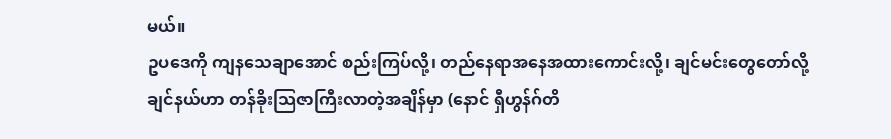မယ်။
ဥပဒေကို ကျနသေချာအောင် စည်းကြပ်လို့၊ တည်နေရာအနေအထားကောင်းလို့၊ ချင်မင်းတွေတော်လို့ ချင်နယ်ဟာ တန်ခိုးသြဇာကြီးလာတဲ့အချိန်မှာ (နောင် ရှီဟွန်ဂ်တိ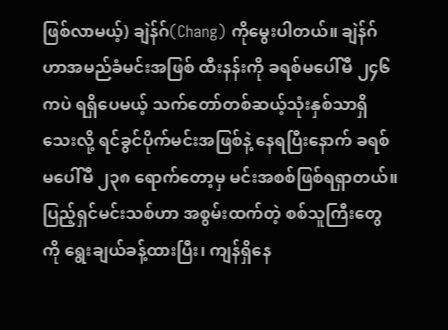ဖြစ်လာမယ့်) ချဲန်ဂ်(Chang) ကိုမွေးပါတယ်။ ချဲန်ဂ်ဟာအမည်ခံမင်းအဖြစ် ထီးနန်းကို ခရစ်မပေါ်မီ ၂၄၆ ကပဲ ရရှိပေမယ့် သက်တော်တစ်ဆယ့်သုံးနှစ်သာရှိသေးလို့ ရင်ခွင်ပိုက်မင်းအဖြစ်နဲ့ နေရပြီးနောက် ခရစ်မပေါ်မီ ၂၃၈ ရောက်တော့မှ မင်းအစစ်ဖြစ်ရရှာတယ်။ ပြည့်ရှင်မင်းသစ်ဟာ အစွမ်းထက်တဲ့ စစ်သူကြီးတွေကို ရွေးချယ်ခန့်ထားပြီး၊ ကျန်ရှိနေ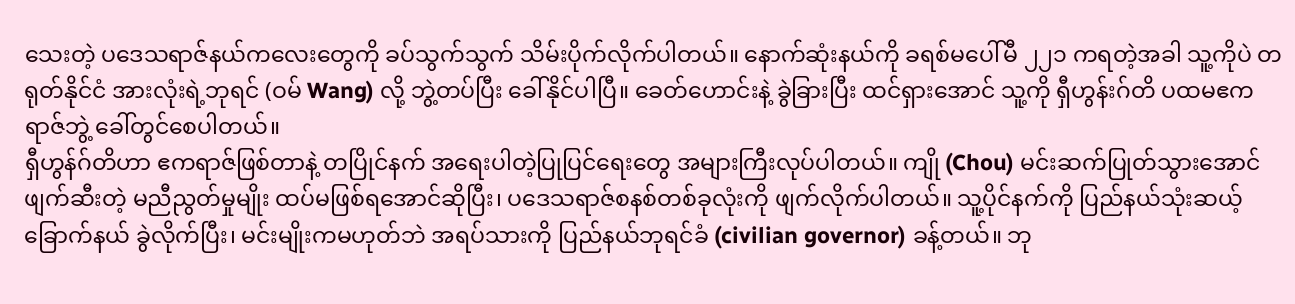သေးတဲ့ ပဒေသရာဇ်နယ်ကလေးတွေကို ခပ်သွက်သွက် သိမ်းပိုက်လိုက်ပါတယ်။ နောက်ဆုံးနယ်ကို ခရစ်မပေါ်မီ ၂၂၁ ကရတဲ့အခါ သူ့ကိုပဲ တရုတ်နိုင်ငံ အားလုံးရဲ့ဘုရင် (ဝမ် Wang) လို့ ဘွဲ့တပ်ပြီး ခေါ်နိုင်ပါပြီ။ ခေတ်ဟောင်းနဲ့ ခွဲခြားပြီး ထင်ရှားအောင် သူ့ကို ရှီဟွန်းဂ်တိ ပထမဧကရာဇ်ဘွဲ့ ခေါ်တွင်စေပါတယ်။
ရှီဟွန်ဂ်တိဟာ ဧကရာဇ်ဖြစ်တာနဲ့ တပြိုင်နက် အရေးပါတဲ့ပြုပြင်ရေးတွေ အများကြီးလုပ်ပါတယ်။ ကျို (Chou) မင်းဆက်ပြုတ်သွားအောင် ဖျက်ဆီးတဲ့ မညီညွတ်မှုမျိုး ထပ်မဖြစ်ရအောင်ဆိုပြီး၊ ပဒေသရာဇ်စနစ်တစ်ခုလုံးကို ဖျက်လိုက်ပါတယ်။ သူ့ပိုင်နက်ကို ပြည်နယ်သုံးဆယ့်ခြောက်နယ် ခွဲလိုက်ပြီး၊ မင်းမျိုးကမဟုတ်ဘဲ အရပ်သားကို ပြည်နယ်ဘုရင်ခံ (civilian governor) ခန့်တယ်။ ဘု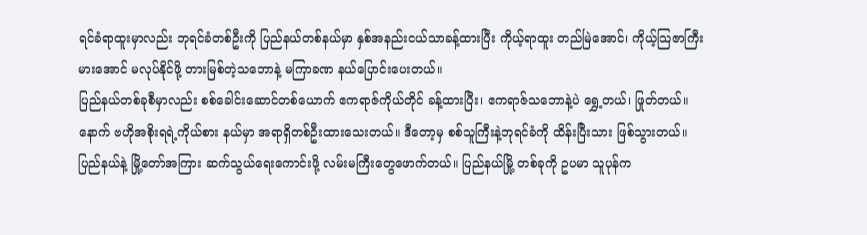ရင်ခံရာထူးမှာလည်း ဘုရင်ခံတစ်ဦးကို ပြည်နယ်တစ်နယ်မှာ နှစ်အနည်းငယ်သာခန့်ထားပြီး ကိုယ့်ရာထူး တည်မြဲအောင်၊ ကိုယ့်သြဇာကြီးမားအောင် မလုပ်နိုင်ဖို့ တားမြစ်တဲ့သဘောနဲ့ မကြာခဏ နယ်ပြောင်းပေးတယ်။
ပြည်နယ်တစ်ခုစီမှာလည်း စစ်ခေါင်းဆောင်တစ်ယောက် ဧကရာဇ်ကိုယ်တိုင် ခန့်ထားပြီး၊ ဧကရာဇ်သဘောနဲ့ပဲ ရွှေ့တယ်၊ ဖြုတ်တယ်။ နောက် ဗဟိုအစိုးရရဲ့ကိုယ်စား နယ်မှာ အရာရှိတစ်ဦးထားသေးတယ်။ ဒီတော့မှ စစ်သူကြီးနဲ့ဘုရင်ခံကို ထိန်းပြီးသား ဖြစ်သွားတယ်။ ပြည်နယ်နဲ့ မြို့တော်အကြား ဆက်သွယ်ရေးကောင်းဖို့ လမ်းမကြီးတွေဖောက်တယ်။ ပြည်နယ်မြို့ တစ်ခုကို ဥပမာ သူပုန်က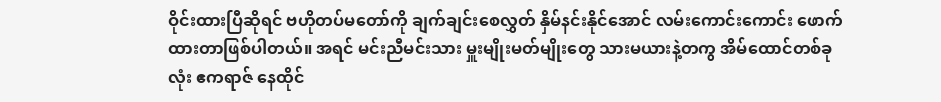ဝိုင်းထားပြီဆိုရင် ဗဟိုတပ်မတော်ကို ချက်ချင်းစေလွှတ် နှိမ်နင်းနိုင်အောင် လမ်းကောင်းကောင်း ဖောက်ထားတာဖြစ်ပါတယ်။ အရင် မင်းညီမင်းသား မှူးမျိုးမတ်မျိုးတွေ သားမယားနဲ့တကွ အိမ်ထောင်တစ်ခုလုံး ဧကရာဇ် နေထိုင်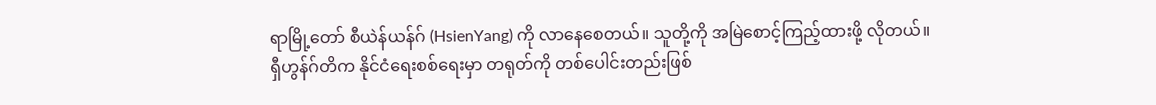ရာမြို့တော် စီယဲန်ယန်ဂ် (HsienYang) ကို လာနေစေတယ်။ သူတို့ကို အမြဲစောင့်ကြည့်ထားဖို့ လိုတယ်။
ရှီဟွန်ဂ်တိက နိုင်ငံရေးစစ်ရေးမှာ တရုတ်ကို တစ်ပေါင်းတည်းဖြစ်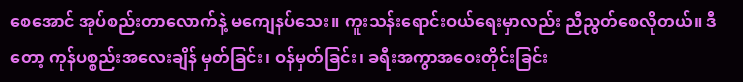စေအောင် အုပ်စည်းတာလောက်နဲ့ မကျေနပ်သေး။ ကူးသန်းရောင်းဝယ်ရေးမှာလည်း ညီညွတ်စေလိုတယ်။ ဒီတော့ ကုန်ပစ္စည်းအလေးချိန် မှတ်ခြင်း၊ ဝန်မှတ်ခြင်း၊ ခရီးအကွာအဝေးတိုင်းခြင်း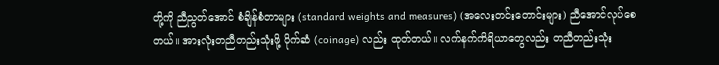တို့ကို ညီညွတ်အောင် စံချိန်စံတာများ (standard weights and measures) (အလေးတင်းတောင်းများ) ညီအောင်လုပ်စေတယ်။ အားလုံးတညီတည်းသုံးဖို့ ပိုက်ဆံ (coinage) လည်း ထုတ်တယ်။ လက်နက်ကိရိယာတွေလည်း တညီတည်းသုံး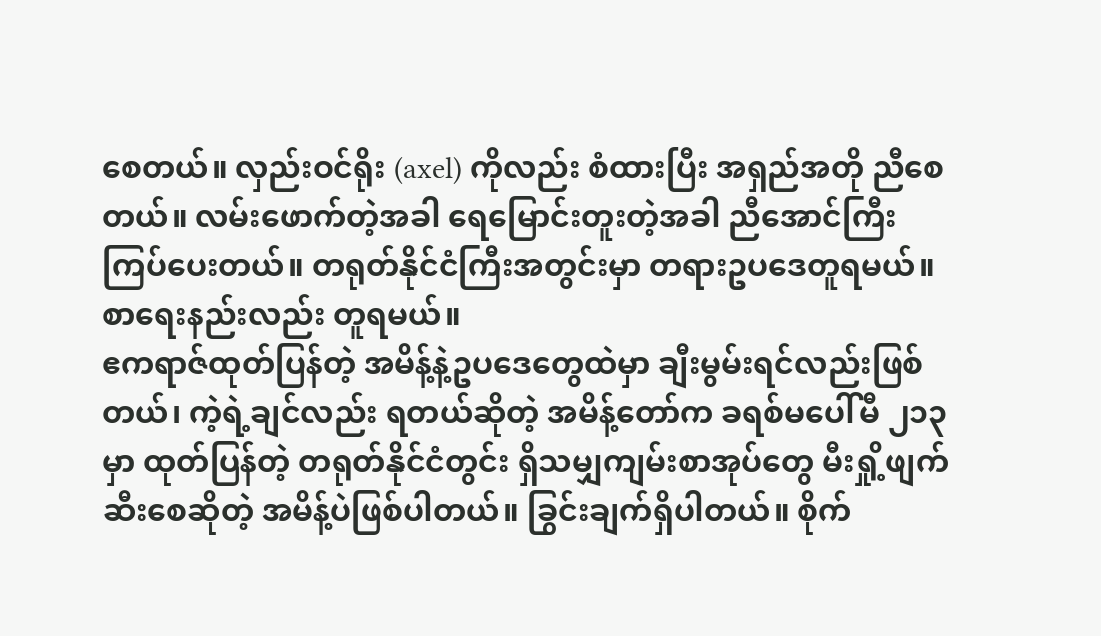စေတယ်။ လှည်းဝင်ရိုး (axel) ကိုလည်း စံထားပြီး အရှည်အတို ညီစေတယ်။ လမ်းဖောက်တဲ့အခါ ရေမြောင်းတူးတဲ့အခါ ညီအောင်ကြီးကြပ်ပေးတယ်။ တရုတ်နိုင်ငံကြီးအတွင်းမှာ တရားဥပဒေတူရမယ်။ စာရေးနည်းလည်း တူရမယ်။
ဧကရာဇ်ထုတ်ပြန်တဲ့ အမိန့်နဲ့ဥပဒေတွေထဲမှာ ချီးမွမ်းရင်လည်းဖြစ်တယ်၊ ကဲ့ရဲ့ချင်လည်း ရတယ်ဆိုတဲ့ အမိန့်တော်က ခရစ်မပေါ်မီ ၂၁၃ မှာ ထုတ်ပြန်တဲ့ တရုတ်နိုင်ငံတွင်း ရှိသမျှကျမ်းစာအုပ်တွေ မီးရှို့ဖျက်ဆီးစေဆိုတဲ့ အမိန့်ပဲဖြစ်ပါတယ်။ ခြွင်းချက်ရှိပါတယ်။ စိုက်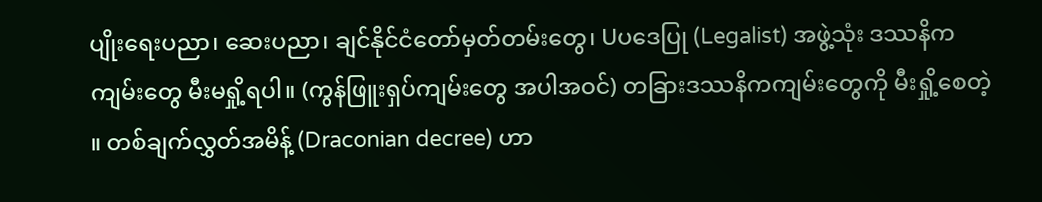ပျိုးရေးပညာ၊ ဆေးပညာ၊ ချင်နိုင်ငံတော်မှတ်တမ်းတွေ၊ Uပဒေပြု (Legalist) အဖွဲ့သုံး ဒဿနိကကျမ်းတွေ မီးမရှို့ရပါ။ (ကွန်ဖြူးရှပ်ကျမ်းတွေ အပါအဝင်) တခြားဒဿနိကကျမ်းတွေကို မီးရှို့စေတဲ့ ။ တစ်ချက်လွှတ်အမိန့် (Draconian decree) ဟာ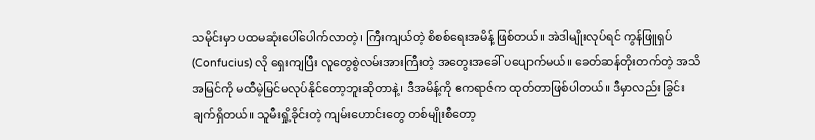သမိုင်းမှာ ပထမဆုံးပေါ်ပေါက်လာတဲ့၊ ကြီးကျယ်တဲ့ စိစစ်ရေးအမိန့် ဖြစ်တယ်။ အဲဒါမျိုးလုပ်ရင် ကွန်ဖြူရှပ် (Confucius) လို ရှေးကျပြီး လူတွေစွဲလမ်းအားကြီးတဲ့ အတွေးအခေါ် ပပျောက်မယ်။ ခေတ်ဆန်တိုးတက်တဲ့ အသိအမြင်ကို မထီမဲ့မြင်မလုပ်နိုင်တော့ဘူးဆိုတာနဲ့၊ ဒီအမိန့်ကို ဧကရာဇ်က ထုတ်တာဖြစ်ပါတယ်။ ဒီမှာလည်း ခြွင်းချက်ရှိတယ်။ သူမီးရှို့ခိုင်းတဲ့ ကျမ်းဟောင်းတွေ တစ်မျိုးစီတော့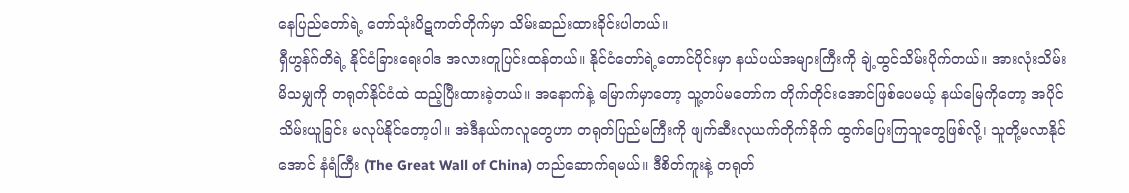နေပြည်တော်ရဲ့ တော်သုံးပိဋကတ်တိုက်မှာ သိမ်းဆည်းထားခိုင်းပါတယ်။
ရှီဟွန်ဂ်တိရဲ့ နိုင်ငံခြားရေးဝါဒ အလားတူပြင်းထန်တယ်။ နိုင်ငံတော်ရဲ့တောင်ပိုင်းမှာ နယ်ပယ်အများကြီးကို ချဲ့ထွင်သိမ်းပိုက်တယ်။ အားလုံးသိမ်းမိသမျှကို တရုတ်နိုင်ငံထဲ ထည့်ပြီးထားခဲ့တယ်။ အနောက်နဲ့ မြောက်မှာတော့ သူ့တပ်မတော်က တိုက်တိုင်းအောင်ဖြစ်ပေမယ့် နယ်မြေကိုတော့ အပိုင်သိမ်းယူခြင်း မလုပ်နိုင်တော့ပါ။ အဲဒီနယ်ကလူတွေဟာ တရုတ်ပြည်မကြီးကို ဖျက်ဆီးလုယက်တိုက်ခိုက် ထွက်ပြေးကြသူတွေဖြစ်လို့၊ သူတို့မလာနိုင်အောင် နံရံကြီး (The Great Wall of China) တည်ဆောက်ရမယ်။ ဒီစိတ်ကူးနဲ့ တရုတ်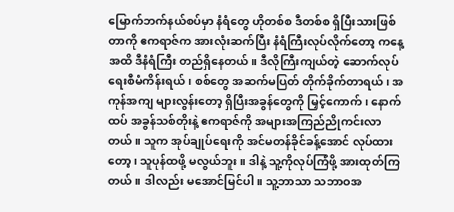မြောက်ဘက်နယ်စပ်မှာ နံရံတွေ ဟိုတစ်စ ဒီတစ်စ ရှိပြီးသားဖြစ်တာကို ဧကရာဇ်က အားလုံးဆက်ပြီး နံရံကြီးလုပ်လိုက်တော့ ကနေ့အထိ ဒီနံရံကြီး တည်ရှိနေတယ်။ ဒီလိုကြီးကျယ်တဲ့ ဆောက်လုပ်ရေးစီမံကိန်းရယ်၊ စစ်တွေ အဆက်မပြတ် တိုက်ခိုက်တာရယ်၊ အကုန်အကျ များလွန်းတော့ ရှိပြီးအခွန်တွေကို မြှင့်ကောက်၊ နောက်ထပ် အခွန်သစ်တိုးနဲ့ ဧကရာဇ်ကို အများအကြည်ညိုကင်းလာတယ်။ သူက အုပ်ချုပ်ရေးကို အင်မတန်ခိုင်ခန့်အောင် လုပ်ထားတော့၊ သူပုန်ထဖို့ မလွယ်ဘူး။ ဒါနဲ့ သူ့ကိုလုပ်ကြံဖို့ အားထုတ်ကြတယ်။ ဒါလည်း မအောင်မြင်ပါ။ သူ့ဘာသာ သဘာဝအ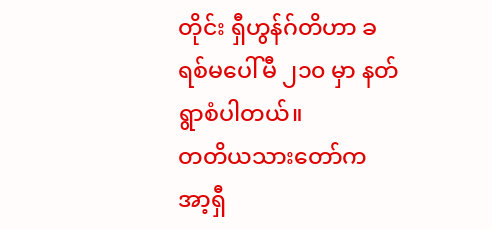တိုင်း ရှီဟွန်ဂ်တိဟာ ခရစ်မပေါ်မီ ၂၁၀ မှာ နတ်ရွာစံပါတယ်။
တတိယသားတော်က အာ့ရှီ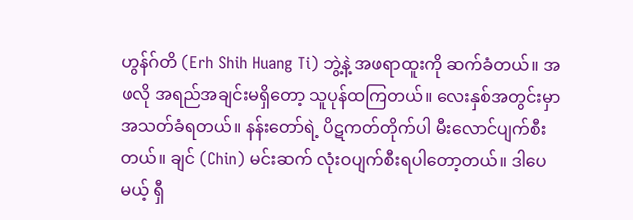ဟွန်ဂ်တိ (Erh Shih Huang Ti) ဘွဲ့နဲ့ အဖရာထူးကို ဆက်ခံတယ်။ အဖလို အရည်အချင်းမရှိတော့ သူပုန်ထကြတယ်။ လေးနှစ်အတွင်းမှာ အသတ်ခံရတယ်။ နန်းတော်ရဲ့ ပိဋကတ်တိုက်ပါ မီးလောင်ပျက်စီးတယ်။ ချင် (Chin) မင်းဆက် လုံးဝပျက်စီးရပါတော့တယ်။ ဒါပေမယ့် ရှီ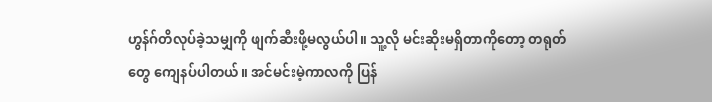ဟွန်ဂ်တိလုပ်ခဲ့သမျှကို ဖျက်ဆီးဖို့မလွယ်ပါ။ သူ့လို မင်းဆိုးမရှိတာကိုတော့ တရုတ်တွေ ကျေနပ်ပါတယ်။ အင်မင်းမဲ့ကာလကို ပြန်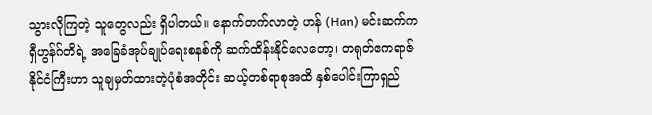သွားလိုကြတဲ့ သူတွေလည်း ရှိပါတယ်။ နောက်တက်လာတဲ့ ဟန် (Han) မင်းဆက်က ရှီဟွန်ဂ်တိရဲ့ အခြေခံအုပ်ချုပ်ရေးစနစ်ကို ဆက်ထိန်းနိုင်လေတော့၊ တရုတ်ဧကရာဇ်နိုင်ငံကြီးဟာ သူချမှတ်ထားတဲ့ပုံစံအတိုင်း ဆယ့်တစ်ရာစုအထိ နှစ်ပေါင်းကြာရှည်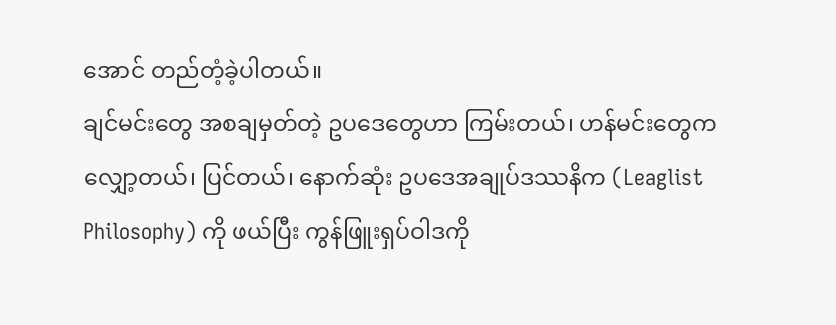အောင် တည်တံ့ခဲ့ပါတယ်။
ချင်မင်းတွေ အစချမှတ်တဲ့ ဥပဒေတွေဟာ ကြမ်းတယ်၊ ဟန်မင်းတွေက လျှော့တယ်၊ ပြင်တယ်၊ နောက်ဆုံး ဥပဒေအချုပ်ဒဿနိက (Leaglist Philosophy) ကို ဖယ်ပြီး ကွန်ဖြူးရှပ်ဝါဒကို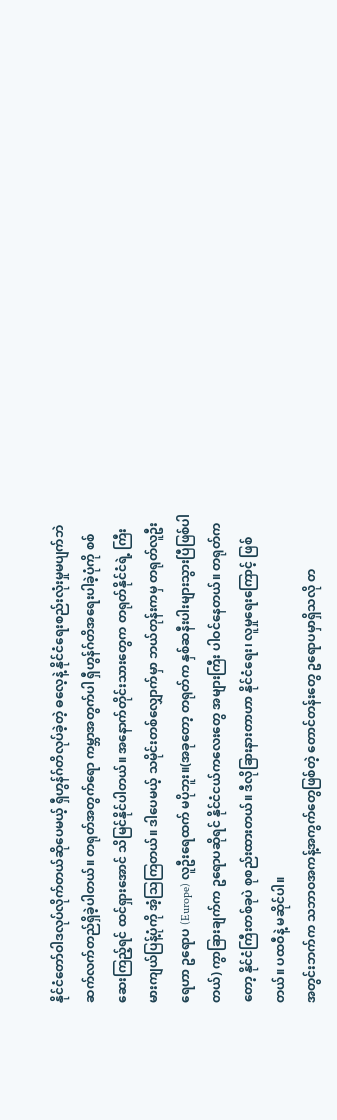နိုင်ငံတော်ဝါဒလုပ်လိုက်တယ်ဆိုပေမယ့် ရှီဟွန်ဂ်တိလုပ်ခဲ့တဲ့ ဓလေ့နဲ့ နိုင်ငံရေးစည်းလုံးမှုမပျက်ဘဲ ဆက်လက်တည်ရှိခဲ့ပါတယ်။ တရုတ်အတွက်ရော ကမ္ဘာအတွက်ပါ ရှီဟွန်ဂ်တိအရေးပါခဲ့ပုံကို စစ်ဆေးကြည့်ရင် ထင်ရှားအောင် သိမြင်နိုင်ပါတယ်။ အနောက်တိုင်းသားတွေက တရုတ်နိုင်ငံရဲ့ ကြီးမားကျယ်ပြန့်ပုံကို အံ့သြကြတယ်။ ဒါပေမယ့် သမိုင်းတစ်လျှောက်မှာ ဘယ်တုန်းကမှ တရုတ်လူဦးရေဟာ ဥရောပ (Europe) လူဦးရေထက် မပိုဘူး။(အခုတော့ တရုတ်က နှစ်ဆနီးပါးများသွားပြီဖြစ်ပါတယ်) ကွာခြားချက်က ဥရောပဆိုရင် နိုင်ငံငယ်ကလေးတွေ အများကြီး ပါဝင်နေတယ်။ တရုတ်ကတော့ နိုင်ငံကြီးတစ်ခုပဲ စုစည်းထားတယ်။ ဒီလိုခြားနားတာဟာ နိုင်ငံရေး၊ လူမှုရေးကြောင့် ဖြစ်တယ်။ ပထဝီနဲ့ မဆိုင်ပါ။
အတွင်းဘက်က သဘာဝအကန့်အကွက်တွေဖြစ်တဲ့ တောင်တန်းတွေ ဥရောပမှာရှိသလို တ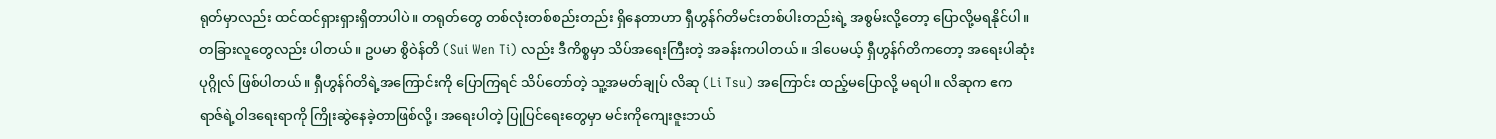ရုတ်မှာလည်း ထင်ထင်ရှားရှားရှိတာပါပဲ။ တရုတ်တွေ တစ်လုံးတစ်စည်းတည်း ရှိနေတာဟာ ရှီဟွန်ဂ်တိမင်းတစ်ပါးတည်းရဲ့ အစွမ်းလို့တော့ ပြောလို့မရနိုင်ပါ။ တခြားလူတွေလည်း ပါတယ်။ ဥပမာ စွိဝဲန်တိ (Sui Wen Ti) လည်း ဒီကိစ္စမှာ သိပ်အရေးကြီးတဲ့ အခန်းကပါတယ်။ ဒါပေမယ့် ရှီဟွန်ဂ်တိကတော့ အရေးပါဆုံးပုဂ္ဂိုလ် ဖြစ်ပါတယ်။ ရှီဟွန်ဂ်တိရဲ့အကြောင်းကို ပြောကြရင် သိပ်တော်တဲ့ သူ့အမတ်ချုပ် လိဆု (Li Tsu) အကြောင်း ထည့်မပြောလို့ မရပါ။ လိဆုက ဧကရာဇ်ရဲ့ဝါဒရေးရာကို ကြိုးဆွဲနေခဲ့တာဖြစ်လို့၊ အရေးပါတဲ့ ပြုပြင်ရေးတွေမှာ မင်းကိုကျေးဇူးဘယ်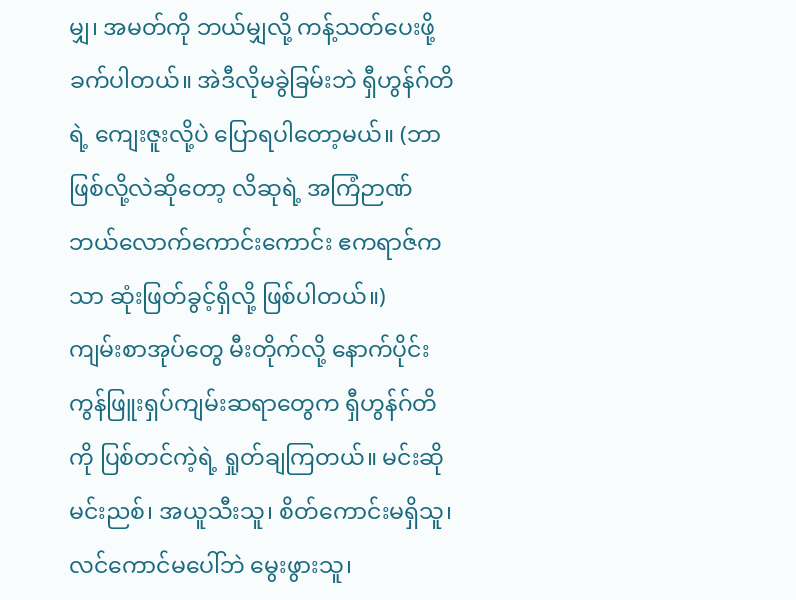မျှ၊ အမတ်ကို ဘယ်မျှလို့ ကန့်သတ်ပေးဖို့ ခက်ပါတယ်။ အဲဒီလိုမခွဲခြမ်းဘဲ ရှီဟွန်ဂ်တိရဲ့ ကျေးဇူးလို့ပဲ ပြောရပါတော့မယ်။ (ဘာဖြစ်လို့လဲဆိုတော့ လိဆုရဲ့ အကြံဉာဏ် ဘယ်လောက်ကောင်းကောင်း ဧကရာဇ်ကသာ ဆုံးဖြတ်ခွင့်ရှိလို့ ဖြစ်ပါတယ်။)
ကျမ်းစာအုပ်တွေ မီးတိုက်လို့ နောက်ပိုင်း ကွန်ဖြူးရှပ်ကျမ်းဆရာတွေက ရှီဟွန်ဂ်တိကို ပြစ်တင်ကဲ့ရဲ့ ရှုတ်ချကြတယ်။ မင်းဆိုမင်းညစ်၊ အယူသီးသူ၊ စိတ်ကောင်းမရှိသူ၊ လင်ကောင်မပေါ်ဘဲ မွေးဖွားသူ၊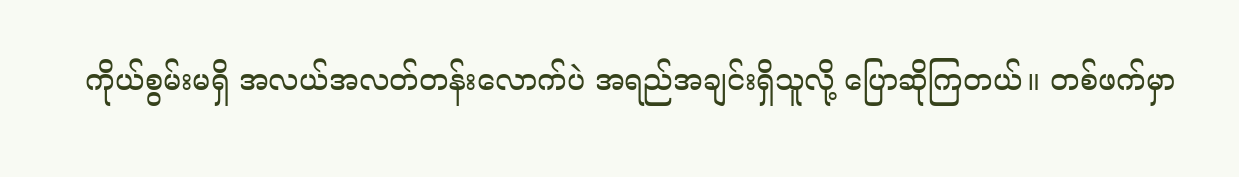ကိုယ်စွမ်းမရှိ အလယ်အလတ်တန်းလောက်ပဲ အရည်အချင်းရှိသူလို့ ပြောဆိုကြတယ်။ တစ်ဖက်မှာ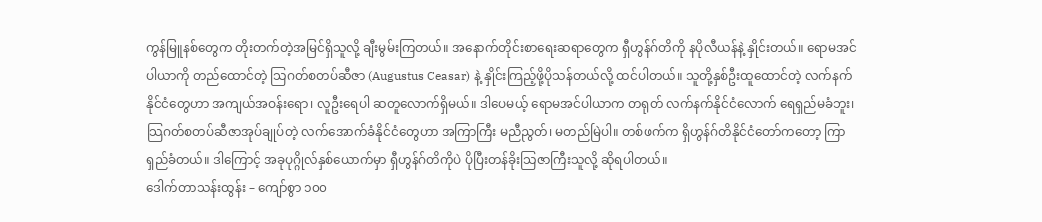ကွန်မြူနစ်တွေက တိုးတက်တဲ့အမြင်ရှိသူလို့ ချီးမွမ်းကြတယ်။ အနောက်တိုင်းစာရေးဆရာတွေက ရှီဟွန်ဂ်တိကို နပိုလီယန်နဲ့ နှိုင်းတယ်။ ရောမအင်ပါယာကို တည်ထောင်တဲ့ သြဂတ်စတပ်ဆီဇာ (Augustus Ceasar) နဲ့ နှိုင်းကြည့်ဖို့ပိုသန်တယ်လို့ ထင်ပါတယ်။ သူတို့နှစ်ဦးထူထောင်တဲ့ လက်နက်နိုင်ငံတွေဟာ အကျယ်အဝန်းရော၊ လူဦးရေပါ ဆတူလောက်ရှိမယ်။ ဒါပေမယ့် ရောမအင်ပါယာက တရုတ် လက်နက်နိုင်ငံလောက် ရေရှည်မခံဘူး၊ သြဂတ်စတပ်ဆီဇာအုပ်ချုပ်တဲ့ လက်အောက်ခံနိုင်ငံတွေဟာ အကြာကြီး မညီညွတ်၊ မတည်မြဲပါ။ တစ်ဖက်က ရှိဟွန်ဂ်တိနိုင်ငံတော်ကတော့ ကြာရှည်ခံတယ်။ ဒါကြောင့် အခုပုဂ္ဂိုလ်နှစ်ယောက်မှာ ရှီဟွန်ဂ်တိကိုပဲ ပိုပြီးတန်ခိုးသြဇာကြီးသူလို့ ဆိုရပါတယ်။
ဒေါက်တာသန်းထွန်း – ကျော်စွာ ၁၀၀